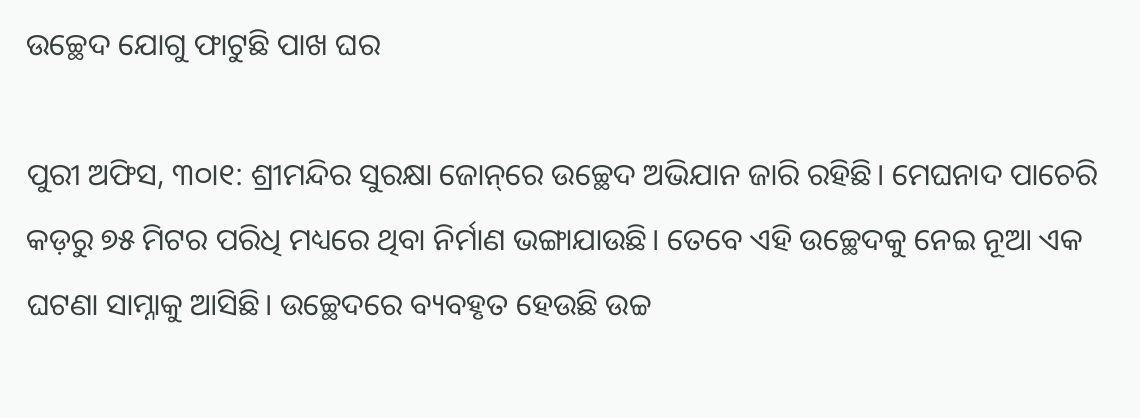ଉଚ୍ଛେଦ ଯୋଗୁ ଫାଟୁଛି ପାଖ ଘର

ପୁରୀ ଅଫିସ, ୩୦ା୧: ଶ୍ରୀମନ୍ଦିର ସୁରକ୍ଷା ଜୋନ୍‌ରେ ଉଚ୍ଛେଦ ଅଭିଯାନ ଜାରି ରହିଛି। ମେଘନାଦ ପାଚେରି କଡ଼ରୁ ୭୫ ମିଟର ପରିଧି ମଧ୍ୟରେ ଥିବା ନିର୍ମାଣ ଭଙ୍ଗାଯାଉଛି। ତେବେ ଏହି ଉଚ୍ଛେଦକୁ ନେଇ ନୂଆ ଏକ ଘଟଣା ସାମ୍ନାକୁ ଆସିଛି। ଉଚ୍ଛେଦରେ ବ୍ୟବହୃତ ହେଉଛି ଉଚ୍ଚ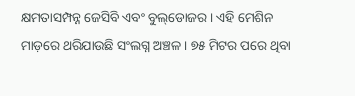କ୍ଷମତାସମ୍ପନ୍ନ ଜେସିବି ଏବଂ ବୁଲ୍‌ଡୋଜର। ଏହି ମେଶିନ ମାଡ଼ରେ ଥରିଯାଉଛି ସଂଲଗ୍ନ ଅଞ୍ଚଳ। ୭୫ ମିଟର ପରେ ଥିବା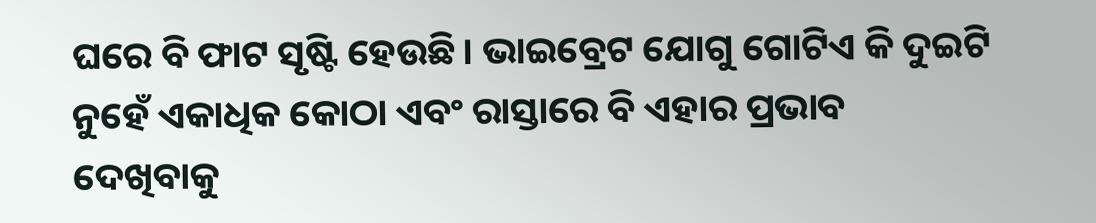ଘରେ ବି ଫାଟ ସୃଷ୍ଟି ହେଉଛି। ଭାଇବ୍ରେଟ ଯୋଗୁ ଗୋଟିଏ କି ଦୁଇଟି ନୁହେଁ ଏକାଧିକ କୋଠା ଏବଂ ରାସ୍ତାରେ ବି ଏହାର ପ୍ରଭାବ ଦେଖିବାକୁ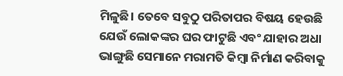ମିଳୁଛି। ତେବେ ସବୁଠୁ ପରିତାପର ବିଷୟ ହେଉଛି ଯେଉଁ ଲୋକଙ୍କର ଘର ଫାଟୁଛି ଏବଂ ଯାହାର ଅଧା ଭାଙ୍ଗୁଛି ସେମାନେ ମରାମତି କିମ୍ବା ନିର୍ମାଣ କରିବାକୁ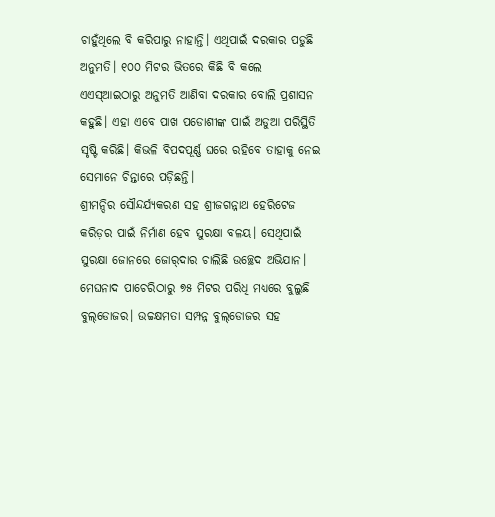ଚାହୁଁଥିଲେ ବି କରିପାରୁ ନାହାନ୍ତି। ଏଥିପାଇଁ ଦରକାର ପଡୁଛି ଅନୁମତି। ୧୦୦ ମିଟର ଭିତରେ କିଛି ବି କଲେ ଏଏସ୍‌ଆଇଠାରୁ ଅନୁମତି ଆଣିବା ଦରକାର ବୋଲି ପ୍ରଶାସନ କହୁଛି। ଏହା ଏବେ ପାଖ ପଡୋଶୀଙ୍କ ପାଇଁ ଅଡୁଆ ପରିସ୍ଥିତି ସୃଷ୍ଟି କରିଛି। କିଭଳି ବିପଦପୂର୍ଣ୍ଣ ଘରେ ରହିବେ ତାହାକୁ ନେଇ ସେମାନେ ଚିନ୍ତାରେ ପଡ଼ିଛନ୍ତି।
ଶ୍ରୀମନ୍ଦିର ସୌନ୍ଦର୍ଯ୍ୟକରଣ ସହ ଶ୍ରୀଜଗନ୍ନାଥ ହେରିଟେଜ କରିଡ଼ର ପାଇଁ ନିର୍ମାଣ ହେବ ସୁରକ୍ଷା ବଳୟ। ସେଥିପାଇଁ ସୁରକ୍ଷା ଜୋନରେ ଜୋର୍‌ଦାର ଚାଲିଛି ଉଚ୍ଛେଦ ଅଭିଯାନ। ମେଘନାଦ ପାଚେରିଠାରୁ ୭୫ ମିଟର ପରିଧି ମଧ୍ୟରେ ବୁଲୁଛି ବୁଲ୍‌ଡୋଜର। ଉଚ୍ଚକ୍ଷମତା ସମ୍ପନ୍ନ ବୁଲ୍‌ଡୋଜର ସହ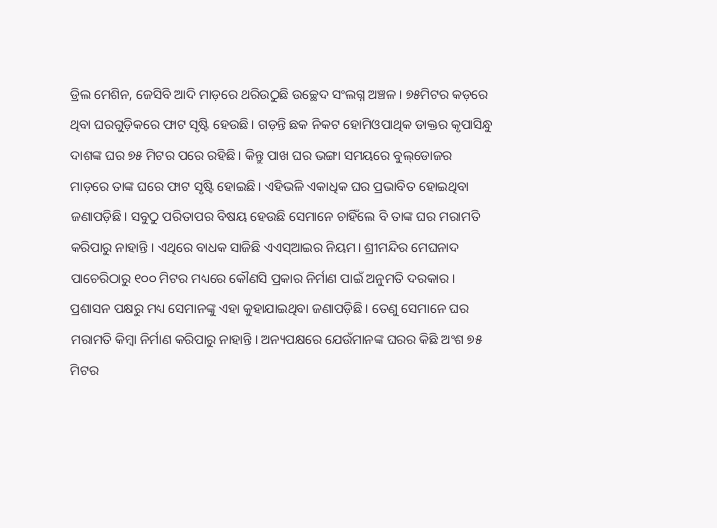ଡ୍ରିଲ ମେଶିନ, ଜେସିବି ଆଦି ମାଡ଼ରେ ଥରିଉଠୁଛି ଉଚ୍ଛେଦ ସଂଲଗ୍ନ ଅଞ୍ଚଳ। ୭୫ମିଟର କଡ଼ରେ ଥିବା ଘରଗୁଡ଼ିକରେ ଫାଟ ସୃଷ୍ଟି ହେଉଛି। ଗଡ଼ନ୍ତି ଛକ ନିକଟ ହୋମିଓପାଥିକ ଡାକ୍ତର କୃପାସିନ୍ଧୁ ଦାଶଙ୍କ ଘର ୭୫ ମିଟର ପରେ ରହିଛି। କିନ୍ତୁ ପାଖ ଘର ଭଙ୍ଗା ସମୟରେ ବୁଲ୍‌ଡୋଜର ମାଡ଼ରେ ତାଙ୍କ ଘରେ ଫାଟ ସୃଷ୍ଟି ହୋଇଛି। ଏହିଭଳି ଏକାଧିକ ଘର ପ୍ରଭାବିତ ହୋଇଥିବା ଜଣାପଡ଼ିଛି। ସବୁଠୁ ପରିତାପର ବିଷୟ ହେଉଛି ସେମାନେ ଚାହିଁଲେ ବି ତାଙ୍କ ଘର ମରାମତି କରିପାରୁ ନାହାନ୍ତି। ଏଥିରେ ବାଧକ ସାଜିଛି ଏଏସ୍‌ଆଇର ନିୟମ। ଶ୍ରୀମନ୍ଦିର ମେଘନାଦ ପାଚେରିଠାରୁ ୧୦୦ ମିଟର ମଧ୍ୟରେ କୌଣସି ପ୍ରକାର ନିର୍ମାଣ ପାଇଁ ଅନୁମତି ଦରକାର। ପ୍ରଶାସନ ପକ୍ଷରୁ ମଧ୍ୟ ସେମାନଙ୍କୁ ଏହା କୁହାଯାଇଥିବା ଜଣାପଡ଼ିଛି। ତେଣୁ ସେମାନେ ଘର ମରାମତି କିମ୍ବା ନିର୍ମାଣ କରିପାରୁ ନାହାନ୍ତି। ଅନ୍ୟପକ୍ଷରେ ଯେଉଁମାନଙ୍କ ଘରର କିଛି ଅଂଶ ୭୫ ମିଟର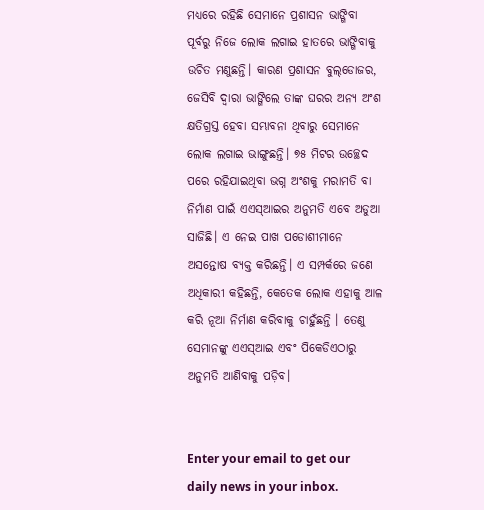ମଧ୍ୟରେ ରହିଛି ସେମାନେ ପ୍ରଶାସନ ଭାଙ୍ଗିବା ପୂର୍ବରୁ ନିଜେ ଲୋକ ଲଗାଇ ହାତରେ ଭାଙ୍ଗିବାକୁ ଉଚିତ ମଣୁଛନ୍ତି। କାରଣ ପ୍ରଶାସନ ବୁଲ୍‌ଡୋଜର, ଜେସିବି ଦ୍ୱାରା ଭାଙ୍ଗିଲେ ତାଙ୍କ ଘରର ଅନ୍ୟ ଅଂଶ କ୍ଷତିଗ୍ରସ୍ତ ହେବା ସମ୍ଭାବନା ଥିବାରୁ ସେମାନେ ଲୋକ ଲଗାଇ ଭାଙ୍ଗୁଛନ୍ତି। ୭୫ ମିଟର ଉଚ୍ଛେଦ ପରେ ରହିଯାଇଥିବା ଭଗ୍ନ ଅଂଶକୁ ମରାମତି ବା ନିର୍ମାଣ ପାଇଁ ଏଏସ୍‌ଆଇର ଅନୁମତି ଏବେ ଅଡୁଆ ସାଜିଛି। ଏ ନେଇ ପାଖ ପଡୋଶୀମାନେ ଅସନ୍ତୋଷ ବ୍ୟକ୍ତ କରିଛନ୍ତି। ଏ ସମ୍ପର୍କରେ ଜଣେ ଅଧିକାରୀ କହିଛନ୍ତି, କେତେକ ଲୋକ ଏହାକୁ ଆଳ କରି ନୂଆ ନିର୍ମାଣ କରିବାକୁ ଚାହୁଁଛନ୍ତି । ତେଣୁ ସେମାନଙ୍କୁ ଏଏସ୍‌ଆଇ ଏବଂ ପିକେଡିଏଠାରୁ ଅନୁମତି ଆଣିବାକୁ ପଡ଼ିବ।


Enter your email to get our daily news in your inbox.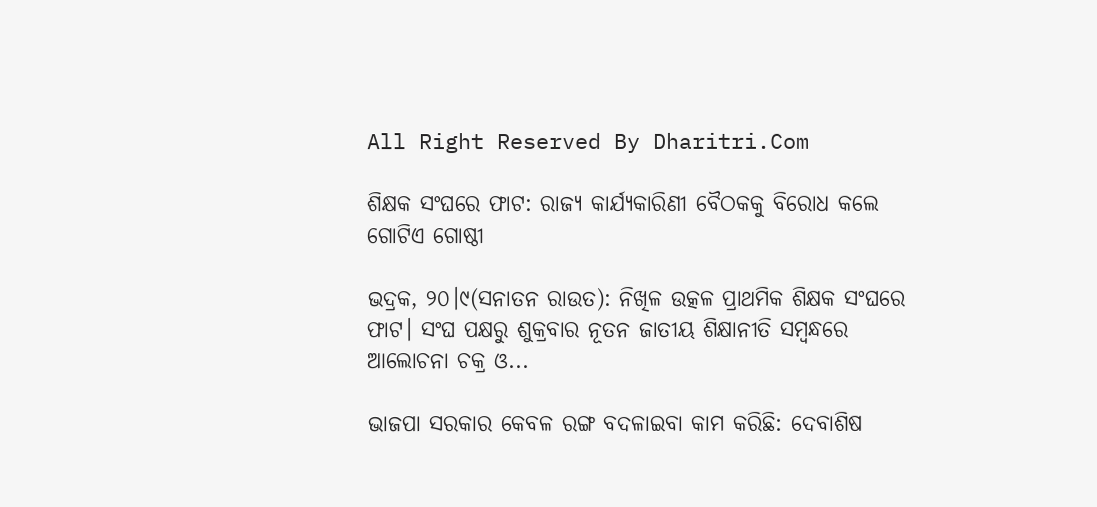All Right Reserved By Dharitri.Com

ଶିକ୍ଷକ ସଂଘରେ ଫାଟ: ରାଜ୍ୟ କାର୍ଯ୍ୟକାରିଣୀ ବୈଠକକୁ ବିରୋଧ କଲେ ଗୋଟିଏ ଗୋଷ୍ଠୀ

ଭଦ୍ରକ, ୨୦।୯(ସନାତନ ରାଉତ): ନିଖିଳ ଉତ୍କଳ ପ୍ରାଥମିକ ଶିକ୍ଷକ ସଂଘରେ ଫାଟ। ସଂଘ ପକ୍ଷରୁ ଶୁକ୍ରବାର ନୂତନ ଜାତୀୟ ଶିକ୍ଷାନୀତି ସମ୍ବନ୍ଧରେ ଆଲୋଚନା ଚକ୍ର ଓ...

ଭାଜପା ସରକାର କେବଳ ରଙ୍ଗ ବଦଳାଇବା କାମ କରିଛି: ଦେବାଶିଷ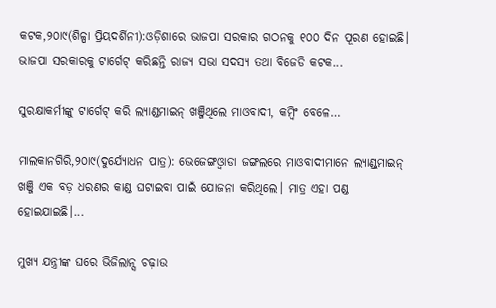କଟକ,୨୦ା୯(ଶିଳ୍ପା ପ୍ରିୟଦର୍ଶିନୀ):ଓଡ଼ିଶାରେ ଭାଜପା ସରକାର ଗଠନକୁ ୧୦୦ ଦିନ ପୂରଣ ହୋଇଛି। ଭାଜପା ସରକାରକୁ ଟାର୍ଗେଟ୍‌ କରିଛନ୍ତି ରାଜ୍ୟ ସଭା ସଦସ୍ୟ ତଥା ବିଜେଡି କଟକ...

ସୁରକ୍ଷାକର୍ମୀଙ୍କୁ ଟାର୍ଗେଟ୍‌ କରି ଲ୍ୟାଣ୍ଡମାଇନ୍‌ ଖଞ୍ଜିଥିଲେ ମାଓବାଦୀ, କମ୍ବିଂ ବେଳେ…

ମାଲକାନଗିରି,୨୦ା୯(ଦୁର୍ଯ୍ୟୋଧନ ପାତ୍ର): ଭେଜେଙ୍ଗଓ୍ବାଡା ଜଙ୍ଗଲରେ ମାଓବାଦୀମାନେ ଲ୍ୟାଣ୍ଡ୍‌ମାଇନ୍‌ ଖଞ୍ଜି ଏକ ବଡ଼ ଧରଣର କାଣ୍ଡ ଘଟାଇବା ପାଇଁ ଯୋଜନା କରିଥିଲେ। ମାତ୍ର ଏହା ପଣ୍ଡ ହୋଇଯାଇଛି।...

ମୁଖ୍ୟ ଯନ୍ତ୍ରୀଙ୍କ ଘରେ ଭିଜିଲାନ୍ସ ଚଢ଼ାଉ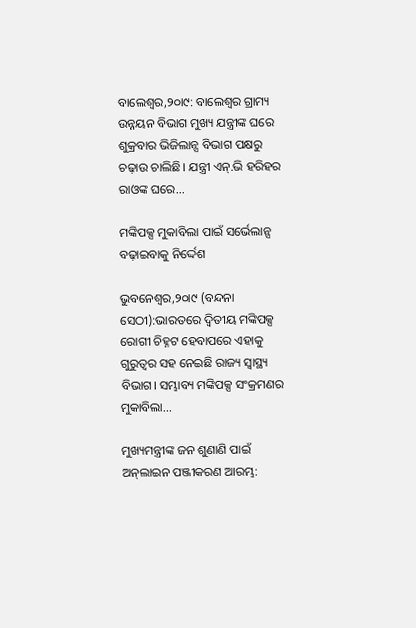ବାଲେଶ୍ୱର,୨୦ା୯: ବାଲେଶ୍ବର ଗ୍ରାମ୍ୟ ଉନ୍ନୟନ ବିଭାଗ ମୁଖ୍ୟ ଯନ୍ତ୍ରୀଙ୍କ ଘରେ ଶୁକ୍ରବାର ଭିଜିଲାନ୍ସ ବିଭାଗ ପକ୍ଷରୁ ଚଢ଼ାଉ ଚାଲିଛି। ଯନ୍ତ୍ରୀ ଏନ୍‌.ଭି ହରିହର ରାଓଙ୍କ ଘରେ...

ମଙ୍କିପକ୍ସ ମୁକାବିଲା ପାଇଁ ସର୍ଭେଲାନ୍ସ ବଢ଼ାଇବାକୁ ନିର୍ଦ୍ଦେଶ

ଭୁବନେଶ୍ୱର,୨୦ା୯ (ବନ୍ଦନା ସେଠୀ):ଭାରତରେ ଦ୍ୱିତୀୟ ମଙ୍କିପକ୍ସ ରୋଗୀ ଚିହ୍ନଟ ହେବାପରେ ଏହାକୁ ଗୁରୁତ୍ୱର ସହ ନେଇଛି ରାଜ୍ୟ ସ୍ବାସ୍ଥ୍ୟ ବିଭାଗ। ସମ୍ଭାବ୍ୟ ମଙ୍କିପକ୍ସ ସଂକ୍ରମଣର ମୁକାବିଲା...

ମୁଖ୍ୟମନ୍ତ୍ରୀଙ୍କ ଜନ ଶୁଣାଣି ପାଇଁ ଅନ୍‌ଲାଇନ ପଞ୍ଜୀକରଣ ଆରମ୍ଭ: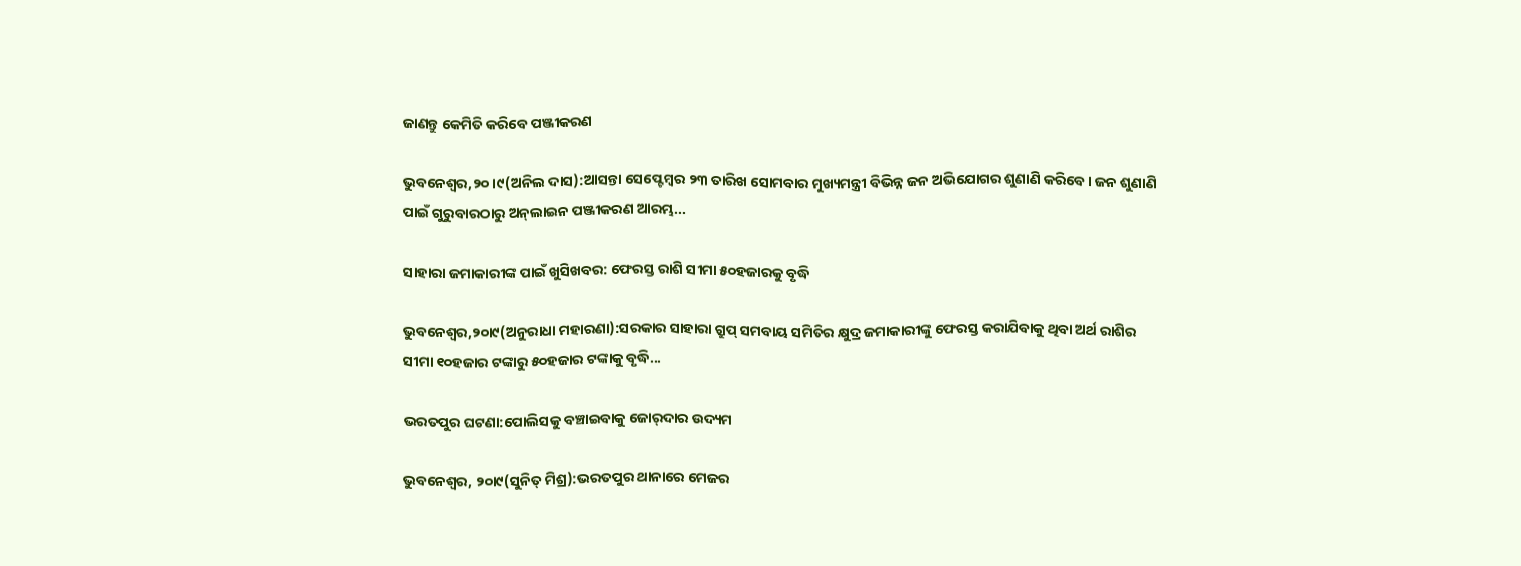ଜାଣନ୍ତୁ କେମିତି କରିବେ ପଞ୍ଜୀକରଣ

ଭୁବନେଶ୍ୱର,୨୦।୯(ଅନିଲ ଦାସ):ଆସନ୍ତା ସେପ୍ଟେମ୍ବର ୨୩ ତାରିଖ ସୋମବାର ମୁଖ୍ୟମନ୍ତ୍ରୀ ବିଭିନ୍ନ ଜନ ଅଭିଯୋଗର ଶୁଣାଣି କରିବେ। ଜନ ଶୁଣାଣି ପାଇଁ ଗୁରୁବାରଠାରୁ ଅନ୍‌ଲାଇନ ପଞ୍ଜୀକରଣ ଆରମ୍ଭ...

ସାହାରା ଜମାକାରୀଙ୍କ ପାଇଁ ଖୁସିଖବର: ଫେରସ୍ତ ରାଶି ସୀମା ୫୦ହଜାରକୁ ବୃଦ୍ଧି

ଭୁବନେଶ୍ୱର,୨୦ା୯(ଅନୁରାଧା ମହାରଣା):ସରକାର ସାହାରା ଗ୍ରୁପ୍‌ ସମବାୟ ସମିତିର କ୍ଷୁଦ୍ର ଜମାକାରୀଙ୍କୁ ଫେରସ୍ତ କରାଯିବାକୁ ଥିବା ଅର୍ଥ ରାଶିର ସୀମା ୧୦ହଜାର ଟଙ୍କାରୁ ୫୦ହଜାର ଟଙ୍କାକୁ ବୃଦ୍ଧି...

ଭରତପୁର ଘଟଣା:ପୋଲିସକୁ ବଞ୍ଚାଇବାକୁ ଜୋର୍‌ଦାର ଉଦ୍ୟମ

ଭୁବନେଶ୍ୱର, ୨୦ା୯(ସୁନିତ୍‌ ମିଶ୍ର):ଭରତପୁର ଥାନାରେ ମେଜର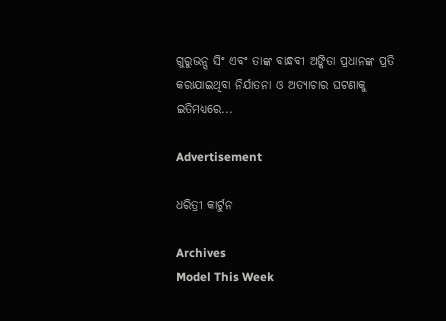ଗୁରୁଭନ୍ସ ସିଂ ଏବଂ ତାଙ୍କ ବାନ୍ଧବୀ ଅଙ୍କିତା ପ୍ରଧାନଙ୍କ ପ୍ରତି କରାଯାଇଥିବା ନିର୍ଯାତନା ଓ ଅତ୍ୟାଚାର ଘଟଣାକୁ ଇତିମଧ୍ୟରେ...

Advertisement

ଧରିତ୍ରୀ କାର୍ଟୁନ

Archives
Model This Week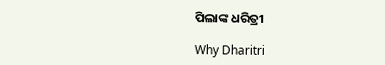ପିଲାଙ୍କ ଧରିତ୍ରୀ

Why Dharitri